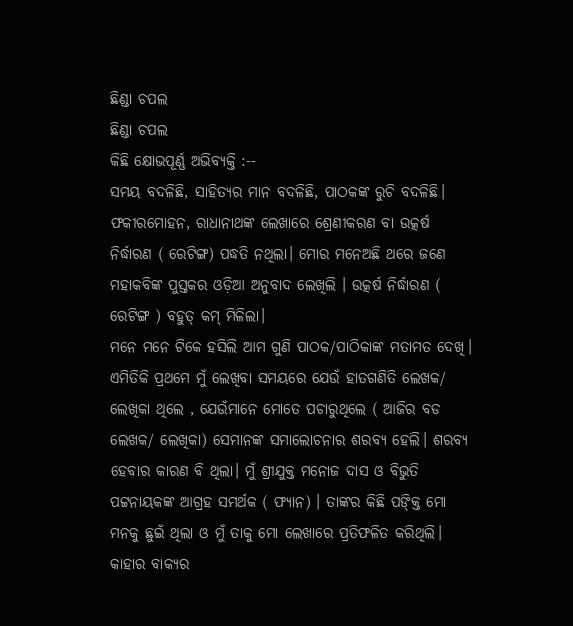ଛିଣ୍ଡା ଚପଲ
ଛିଣ୍ଡା ଚପଲ
କିଛି କ୍ଷୋଭପୂର୍ଣ୍ଣ ଅଭିବ୍ୟକ୍ତି :--
ସମୟ ବଦଳିଛି, ସାହିତ୍ୟର ମାନ ବଦଳିଛି, ପାଠକଙ୍କ ରୁଚି ବଦଳିଛି। ଫକୀରମୋହନ, ରାଧାନାଥଙ୍କ ଲେଖାରେ ଶ୍ରେଣୀକରଣ ବା ଉତ୍କର୍ଷ ନିର୍ଦ୍ଧାରଣ ( ରେଟିଙ୍ଗ) ପଦ୍ଧତି ନଥିଲା। ମୋର ମନେଅଛି ଥରେ ଜଣେ ମହାକବିଙ୍କ ପୁସ୍ତକର ଓଡ଼ିଆ ଅନୁବାଦ ଲେଖିଲି । ଉତ୍କର୍ଷ ନିର୍ଦ୍ଧାରଣ ( ରେଟିଙ୍ଗ ) ବହୁତ୍ କମ୍ ମିଳିଲା।
ମନେ ମନେ ଟିକେ ହସିଲି ଆମ ଗୁଣି ପାଠକ/ପାଠିକାଙ୍କ ମତାମତ ଦେଖି। ଏମିତିକି ପ୍ରଥମେ ମୁଁ ଲେଖିବା ସମୟରେ ଯେଉଁ ହାତଗଣିତି ଲେଖକ/ ଲେଖିକା ଥିଲେ , ଯେଉଁମାନେ ମୋତେ ପଚାରୁଥିଲେ ( ଆଜିର ବଡ ଲେଖକ/ ଲେଖିକା) ସେମାନଙ୍କ ସମାଲୋଚନାର ଶରବ୍ୟ ହେଲି। ଶରବ୍ୟ ହେବାର କାରଣ ବି ଥିଲା। ମୁଁ ଶ୍ରୀଯୁକ୍ତ ମନୋଜ ଦାସ ଓ ବିଭୁତି ପଟ୍ଟନାୟକଙ୍କ ଆଗ୍ରହ ସମର୍ଥକ ( ଫ୍ୟାନ) । ତାଙ୍କର କିଛି ପଙ୍କ୍ତି ମୋ ମନକୁ ଛୁଇଁ ଥିଲା ଓ ମୁଁ ତାକୁ ମୋ ଲେଖାରେ ପ୍ରତିଫଳିତ କରିଥିଲି।
କାହାର ବାକ୍ୟର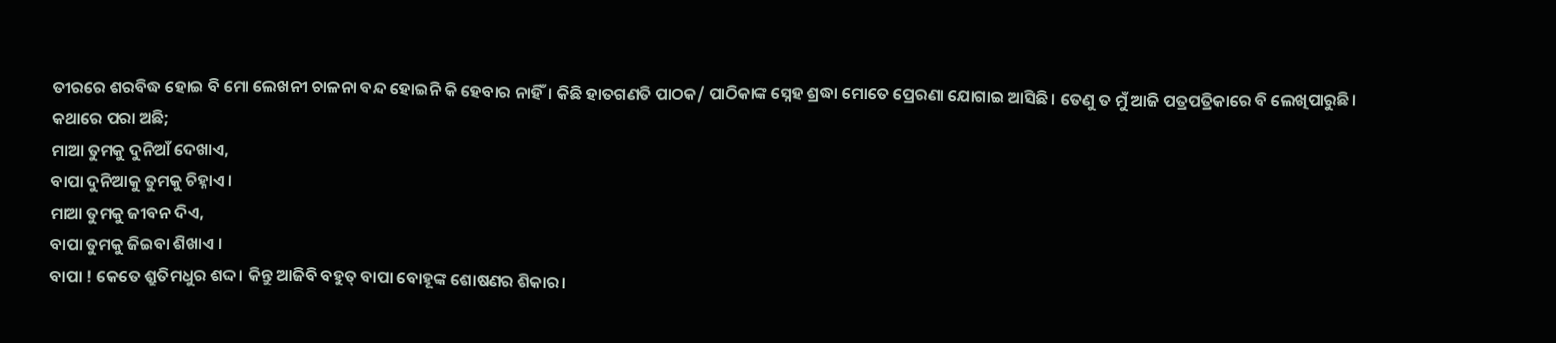ତୀରରେ ଶରବିଦ୍ଧ ହୋଇ ବି ମୋ ଲେଖନୀ ଚାଳନା ବନ୍ଦ ହୋଇନି କି ହେବାର ନାହିଁ। କିଛି ହାତଗଣତି ପାଠକ/ ପାଠିକାଙ୍କ ସ୍ନେହ ଶ୍ରଦ୍ଧା ମୋତେ ପ୍ରେରଣା ଯୋଗାଇ ଆସିଛି। ତେଣୁ ତ ମୁଁ ଆଜି ପତ୍ରପତ୍ରିକାରେ ବି ଲେଖିପାରୁଛି।
କଥାରେ ପରା ଅଛି;
ମାଆ ତୁମକୁ ଦୁନିଆଁ ଦେଖାଏ,
ବାପା ଦୁନିଆକୁ ତୁମକୁ ଚିହ୍ନାଏ।
ମାଆ ତୁମକୁ ଜୀବନ ଦିଏ,
ବାପା ତୁମକୁ ଜିଇବା ଶିଖାଏ ।
ବାପା ! କେତେ ଶ୍ରୁତିମଧୁର ଶଦ୍ଦ। କିନ୍ତୁ ଆଜିବି ବହୁତ୍ ବାପା ବୋହୂଙ୍କ ଶୋଷଣର ଶିକାର।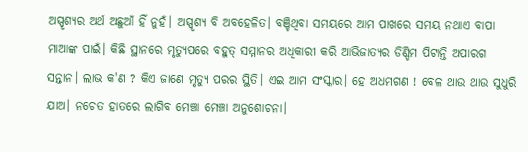ଅସ୍ପୃଶ୍ୟର ଅର୍ଥ ଅଛୁଆଁ ହିଁ ନୁହଁ। ଅସ୍ପୃଶ୍ୟ ବି ଅବହେଳିତ। ବଞ୍ଚିଥିବା ସମୟରେ ଆମ ପାଖରେ ସମୟ ନଥାଏ ବାପା ମାଆଙ୍କ ପାଇଁ। କିଛି ସ୍ଥାନରେ ମୃତ୍ୟୁପରେ ବହୁତ୍ ସମ୍ମାନର ଅଧିକାରୀ କରି ଆଭିଜାତ୍ୟର ଡିଣ୍ଡିମ ପିଟାନ୍ତି ଅପାରଗ ସନ୍ତାନ। ଲାଭ କ'ଣ ? କିଏ ଜାଣେ ମୃତ୍ୟୁ ପରର ସ୍ଥିତି। ଏଇ ଆମ ସଂସ୍କାର। ହେ ଅଧମଗଣ ! ବେଳ ଥାଉ ଥାଉ ସୁଧୁରି ଯାଅ। ନଚେତ ହାତରେ ଲାଗିବ ମେଞ୍ଚା ମେଞ୍ଚା ଅନୁଶୋଚନା।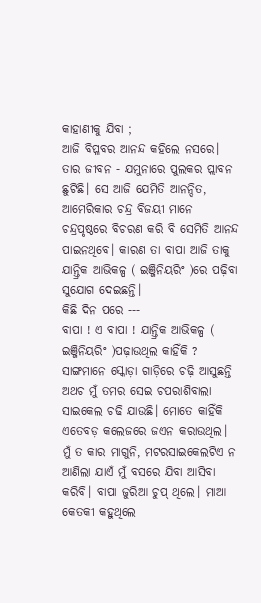କାହାଣୀକୁ ଯିବା ;
ଆଜି ବିପ୍ଳବର ଆନନ୍ଦ କହିଲେ ନସରେ। ତାର ଜୀବନ - ଯମୁନାରେ ପୁଲକର ପ୍ଲାବନ ଛୁଟିଛି। ସେ ଆଜି ଯେମିତି ଆନନ୍ଦିତ, ଆମେରିକାର ଚନ୍ଦ୍ର ବିଜୟୀ ମାନେ ଚନ୍ଦ୍ରପୃଷ୍ଠରେ ବିଚରଣ କରି ବି ସେମିତି ଆନନ୍ଦ ପାଇନଥିବେ। କାରଣ ତା ବାପା ଆଜି ତାକୁ ଯାନ୍ତ୍ରିକ ଆଭିକଳ୍ପ ( ଇଞ୍ଜିନିୟରିଂ )ରେ ପଢ଼ିବା ସୁଯୋଗ ଦେଇଛନ୍ତି।
କିଛି ଦିନ ପରେ ---
ବାପା ! ଏ ବାପା ! ଯାନ୍ତ୍ରିକ ଆଭିକଳ୍ପ ( ଇଞ୍ଜିନିୟରିଂ )ପଢ଼ାଉଥିଲ କାହିଁକି ? ସାଙ୍ଗମାନେ ସ୍କୋଡ଼ା ଗାଡ଼ିରେ ଚଢ଼ି ଆସୁଛନ୍ତି ଅଥଚ ମୁଁ ତମର ସେଇ ଚପରାଶିବାଲା ସାଇକେଲ ଚଢି ଯାଉଛି। ମୋତେ କାହିଁକି ଏତେବଡ଼ କଲେଜରେ ଜଏନ କରାଉଥିଲ। ମୁଁ ତ କାର ମାଗୁନି, ମଟରସାଇକେଲଟିଏ ନ ଆଣିଲା ଯାଏଁ ମୁଁ ବସରେ ଯିବା ଆସିବା କରିବି। ବାପା ଜୁରିଆ ଚୁପ୍ ଥିଲେ। ମାଆ କେତକୀ କହୁଥିଲେ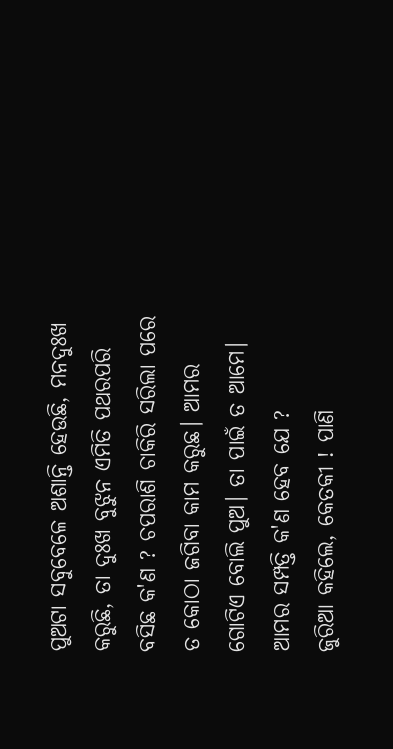ପୁଅଟା ସବୁବେଳେ ଅଶାନ୍ତି ହେଉଛି, ମନଦୁଃଖ କରୁଛି, ତା ଦୁଃଖ ବୁଝୁନ ଏମିତି ପଥରପରି ବସିଛ କ'ଣ ? ଚପରାଶି ଚାକିରି ସରିଲା ପରେ ତ କୋଠା ଜଗିବା କାମ କରୁଛ। ଆମର ଗୋଟିଏ ବୋଲି ପୁଅ। ତା ପାଇଁ ତ ଆମେ। ଆମର ସମ୍ପତ୍ତି କ'ଣ ହେବ ଯେ ?
ଜୁରିଆ କହିଲେ, କେତକୀ ! ପାଣି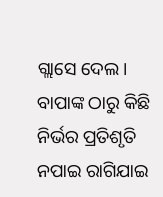ଗ୍ଲାସେ ଦେଲ। ବାପାଙ୍କ ଠାରୁ କିଛି ନିର୍ଭର ପ୍ରତିଶୃତି ନପାଇ ରାଗିଯାଇ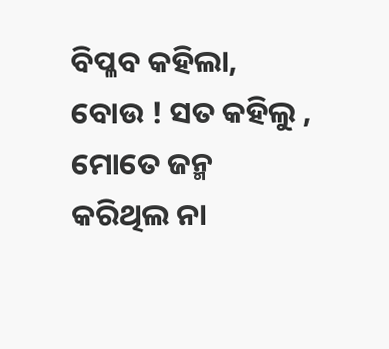ବିପ୍ଳବ କହିଲା, ବୋଉ ! ସତ କହିଲୁ , ମୋତେ ଜନ୍ମ କରିଥିଲ ନା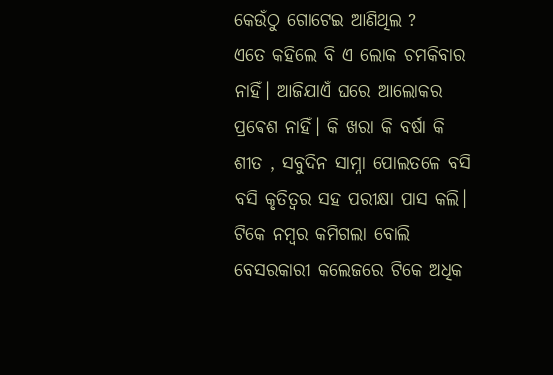କେଉଁଠୁ ଗୋଟେଇ ଆଣିଥିଲ ?
ଏତେ କହିଲେ ବି ଏ ଲୋକ ଚମକିବାର ନାହିଁ। ଆଜିଯାଏଁ ଘରେ ଆଲୋକର ପ୍ରଵେଶ ନାହିଁ। କି ଖରା କି ବର୍ଷା କି ଶୀତ , ସବୁଦିନ ସାମ୍ନା ପୋଲତଳେ ବସି ବସି କୃତିତ୍ଵର ସହ ପରୀକ୍ଷା ପାସ କଲି। ଟିକେ ନମ୍ବର କମିଗଲା ବୋଲି ବେସରକାରୀ କଲେଜରେ ଟିକେ ଅଧିକ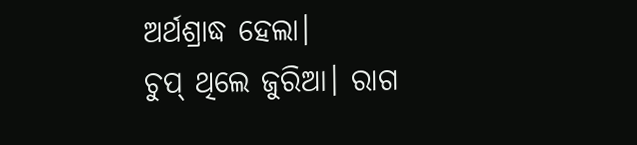ଅର୍ଥଶ୍ରାଦ୍ଧ ହେଲା।
ଚୁପ୍ ଥିଲେ ଜୁରିଆ। ରାଗ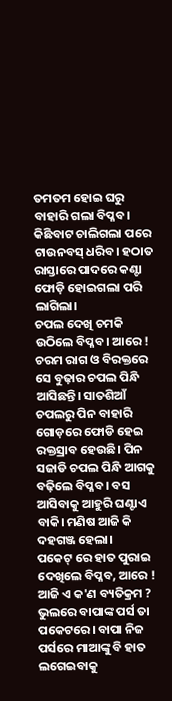ତମତମ ହୋଇ ଘରୁ ବାହାରି ଗଲା ବିପ୍ଳବ। କିଛିବାଟ ଚାଲିଗଲା ପରେ ଟାଉନବସ୍ ଧରିବ। ହଠାତ ରାସ୍ତାରେ ପାଦରେ କଣ୍ଟା ଫୋଡ଼ି ହୋଇଗଲା ପରି ଲାଗିଲା।
ଚପଲ ଦେଖି ଚମକି ଉଠିଲେ ବିପ୍ଳବ। ଆରେ ! ଚରମ ରାଗ ଓ ବିରକ୍ତରେ ସେ ବୁଢ଼ାର ଚପଲ ପିନ୍ଧି ଆସିଛନ୍ତି। ସାତଶିଆଁ ଚପଲରୁ ପିନ ବାହାରି ଗୋଡ଼ରେ ଫୋଡି ହେଇ ରକ୍ତସ୍ରାବ ହେଉଛି। ପିନ ସଜାଡି ଚପଲ ପିନ୍ଧି ଆଗକୁ ବଢ଼ିଲେ ବିପ୍ଳବ। ବସ ଆସିବାକୁ ଆହୁରି ଘଣ୍ଟାଏ ବାକି। ମଣିଷ ଆଜି କି ଦହଗଞ୍ଜ ହେଲା।
ପକେଟ୍ ରେ ହାତ ପୁରାଇ ଦେଖିଲେ ବିପ୍ଳବ, ଆରେ ! ଆଜି ଏ କ'ଣ ବ୍ୟତିକ୍ରମ ? ଭୁଲରେ ବାପାଙ୍କ ପର୍ସ ତା ପକେଟରେ। ବାପା ନିଜ ପର୍ସରେ ମାଆଙ୍କୁ ବି ହାତ ଲଗେଇବାକୁ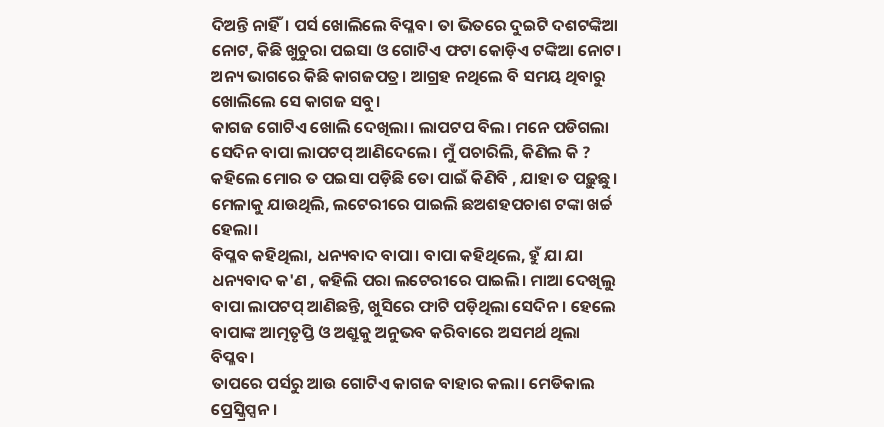ଦିଅନ୍ତି ନାହିଁ। ପର୍ସ ଖୋଲିଲେ ବିପ୍ଳବ। ତା ଭିତରେ ଦୁଇଟି ଦଶଟଙ୍କିଆ ନୋଟ, କିଛି ଖୁଚୁରା ପଇସା ଓ ଗୋଟିଏ ଫଟା କୋଡ଼ିଏ ଟଙ୍କିଆ ନୋଟ।
ଅନ୍ୟ ଭାଗରେ କିଛି କାଗଜପତ୍ର। ଆଗ୍ରହ ନଥିଲେ ବି ସମୟ ଥିବାରୁ ଖୋଲିଲେ ସେ କାଗଜ ସବୁ।
କାଗଜ ଗୋଟିଏ ଖୋଲି ଦେଖିଲା। ଲାପଟପ ବିଲ। ମନେ ପଡିଗଲା ସେଦିନ ବାପା ଲାପଟପ୍ ଆଣିଦେଲେ। ମୁଁ ପଚାରିଲି, କିଣିଲ କି ? କହିଲେ ମୋର ତ ପଇସା ପଡ଼ିଛି ତୋ ପାଇଁ କିଣିବି , ଯାହା ତ ପଢ଼ୁଛୁ। ମେଳାକୁ ଯାଉଥିଲି, ଲଟେରୀରେ ପାଇଲି ଛଅଶହପଚାଶ ଟଙ୍କା ଖର୍ଚ୍ଚ ହେଲା।
ବିପ୍ଳବ କହିଥିଲା, ଧନ୍ୟବାଦ ବାପା। ବାପା କହିଥିଲେ, ହୁଁ ଯା ଯା ଧନ୍ୟବାଦ କ'ଣ , କହିଲି ପରା ଲଟେରୀରେ ପାଇଲି। ମାଆ ଦେଖିଲୁ ବାପା ଲାପଟପ୍ ଆଣିଛନ୍ତି, ଖୁସିରେ ଫାଟି ପଡ଼ିଥିଲା ସେଦିନ। ହେଲେ ବାପାଙ୍କ ଆତ୍ମତୃପ୍ତି ଓ ଅଶ୍ରୁକୁ ଅନୁଭବ କରିବାରେ ଅସମର୍ଥ ଥିଲା ବିପ୍ଳବ।
ତାପରେ ପର୍ସରୁ ଆଉ ଗୋଟିଏ କାଗଜ ବାହାର କଲା। ମେଡିକାଲ ପ୍ରେସ୍କ୍ରିପ୍ସନ ।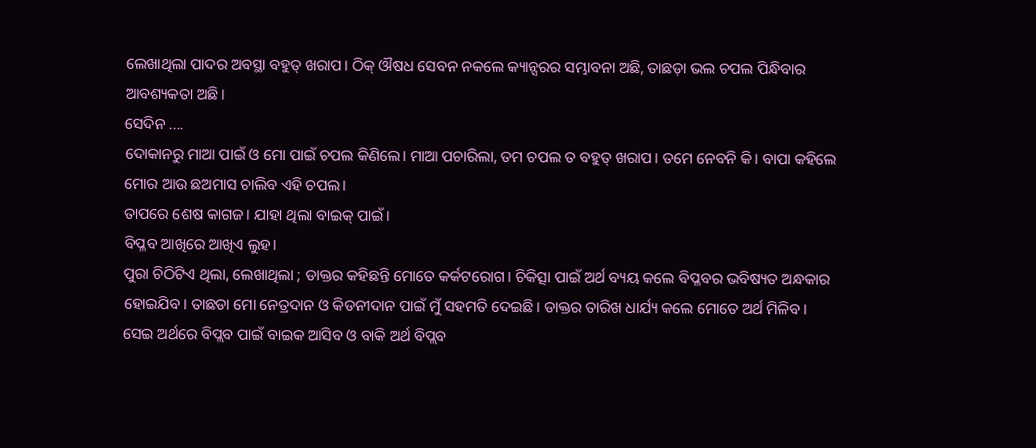ଲେଖାଥିଲା ପାଦର ଅବସ୍ଥା ବହୁତ୍ ଖରାପ। ଠିକ୍ ଔଷଧ ସେବନ ନକଲେ କ୍ୟାନ୍ସରର ସମ୍ଭାବନା ଅଛି, ତାଛଡ଼ା ଭଲ ଚପଲ ପିନ୍ଧିବାର ଆବଶ୍ୟକତା ଅଛି।
ସେଦିନ ....
ଦୋକାନରୁ ମାଆ ପାଇଁ ଓ ମୋ ପାଇଁ ଚପଲ କିଣିଲେ। ମାଆ ପଚାରିଲା, ତମ ଚପଲ ତ ବହୁତ୍ ଖରାପ। ତମେ ନେବନି କି। ବାପା କହିଲେ ମୋର ଆଉ ଛଅମାସ ଚାଲିବ ଏହି ଚପଲ।
ତାପରେ ଶେଷ କାଗଜ। ଯାହା ଥିଲା ବାଇକ୍ ପାଇଁ।
ବିପ୍ଳବ ଆଖିରେ ଆଖିଏ ଲୁହ।
ପୁରା ଚିଠିଟିଏ ଥିଲା, ଲେଖାଥିଲା ; ଡାକ୍ତର କହିଛନ୍ତି ମୋତେ କର୍କଟରୋଗ। ଚିକିତ୍ସା ପାଇଁ ଅର୍ଥ ବ୍ୟୟ କଲେ ବିପ୍ଳବର ଭବିଷ୍ୟତ ଅନ୍ଧକାର ହୋଇଯିବ। ତାଛଡା ମୋ ନେତ୍ରଦାନ ଓ କିଡନୀଦାନ ପାଇଁ ମୁଁ ସହମତି ଦେଇଛି। ଡାକ୍ତର ତାରିଖ ଧାର୍ଯ୍ୟ କଲେ ମୋତେ ଅର୍ଥ ମିଳିବ। ସେଇ ଅର୍ଥରେ ବିପ୍ଲବ ପାଇଁ ବାଇକ ଆସିବ ଓ ବାକି ଅର୍ଥ ବିପ୍ଲବ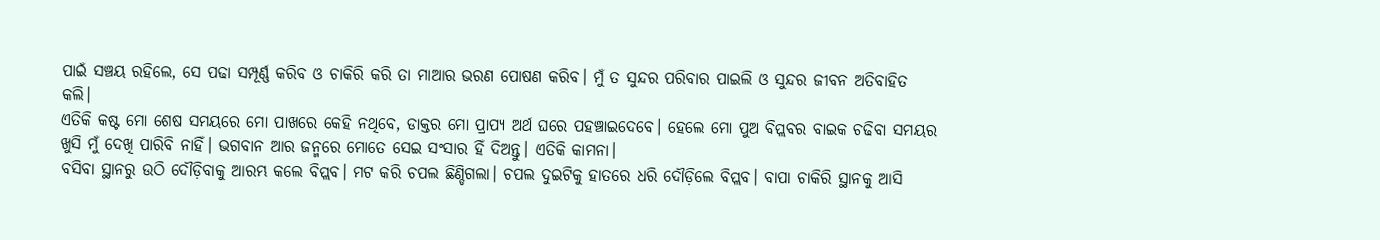ପାଇଁ ସଞ୍ଚୟ ରହିଲେ, ସେ ପଢା ସମ୍ପୂର୍ଣ୍ଣ କରିବ ଓ ଚାକିରି କରି ତା ମାଆର ଭରଣ ପୋଷଣ କରିବ। ମୁଁ ତ ସୁନ୍ଦର ପରିବାର ପାଇଲି ଓ ସୁନ୍ଦର ଜୀବନ ଅତିବାହିତ କଲି।
ଏତିକି କଷ୍ଟ ମୋ ଶେଷ ସମୟରେ ମୋ ପାଖରେ କେହି ନଥିବେ, ଡାକ୍ତର ମୋ ପ୍ରାପ୍ୟ ଅର୍ଥ ଘରେ ପହଞ୍ଚାଇଦେବେ। ହେଲେ ମୋ ପୁଅ ବିପ୍ଲବର ବାଇକ ଚଢିବା ସମୟର ଖୁସି ମୁଁ ଦେଖି ପାରିବି ନାହିଁ। ଭଗବାନ ଆର ଜନ୍ମରେ ମୋତେ ସେଇ ସଂସାର ହିଁ ଦିଅନ୍ତୁ। ଏତିକି କାମନା।
ବସିବା ସ୍ଥାନରୁ ଉଠି ଦୌଡ଼ିବାକୁ ଆରମ୍ଭ କଲେ ବିପ୍ଲବ। ମଟ କରି ଚପଲ ଛିଣ୍ଡିଗଲା। ଚପଲ ଦୁଇଟିକୁ ହାତରେ ଧରି ଦୌଡ଼ିଲେ ବିପ୍ଲବ। ବାପା ଚାକିରି ସ୍ଥାନକୁ ଆସି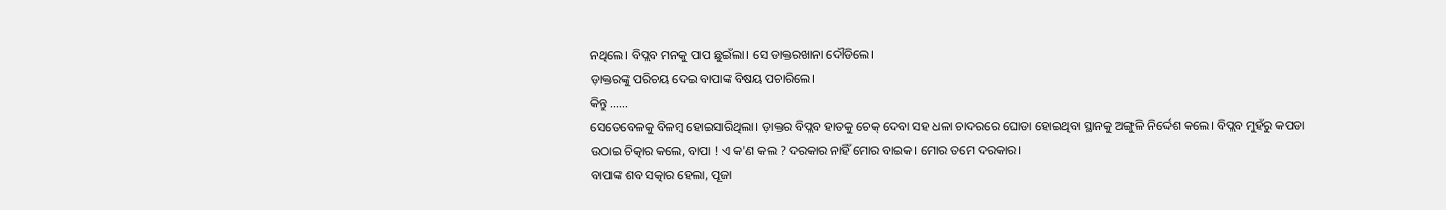ନଥିଲେ। ବିପ୍ଲବ ମନକୁ ପାପ ଛୁଇଁଲା। ସେ ଡାକ୍ତରଖାନା ଦୌଡିଲେ।
ଡ଼ାକ୍ତରଙ୍କୁ ପରିଚୟ ଦେଇ ବାପାଙ୍କ ବିଷୟ ପଚାରିଲେ।
କିନ୍ତୁ ......
ସେତେବେଳକୁ ବିଳମ୍ବ ହୋଇସାରିଥିଲା। ଡ଼ାକ୍ତର ବିପ୍ଲବ ହାତକୁ ଚେକ୍ ଦେବା ସହ ଧଳା ଚାଦରରେ ଘୋଡା ହୋଇଥିବା ସ୍ଥାନକୁ ଅଙ୍ଗୁଳି ନିର୍ଦ୍ଦେଶ କଲେ। ବିପ୍ଲବ ମୁହଁରୁ କପଡା ଉଠାଇ ଚିତ୍କାର କଲେ, ବାପା ! ଏ କ'ଣ କଲ ? ଦରକାର ନାହିଁ ମୋର ବାଇକ। ମୋର ତମେ ଦରକାର।
ବାପାଙ୍କ ଶବ ସତ୍କାର ହେଲା, ପୂଜା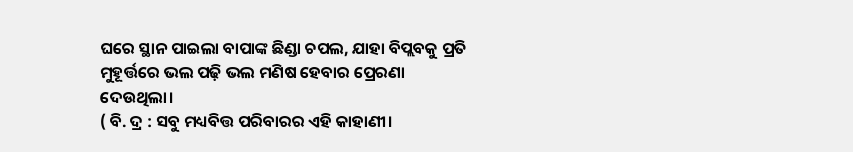ଘରେ ସ୍ଥାନ ପାଇଲା ବାପାଙ୍କ ଛିଣ୍ଡା ଚପଲ, ଯାହା ବିପ୍ଲବକୁ ପ୍ରତି ମୁହୂର୍ତ୍ତରେ ଭଲ ପଢ଼ି ଭଲ ମଣିଷ ହେବାର ପ୍ରେରଣା ଦେଉଥିଲା।
( ବି. ଦ୍ର : ସବୁ ମଧ୍ୟବିତ୍ତ ପରିବାରର ଏହି କାହାଣୀ।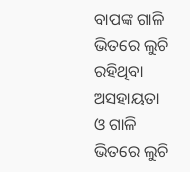ବାପଙ୍କ ଗାଳି ଭିତରେ ଲୁଚି ରହିଥିବା ଅସହାୟତା ଓ ଗାଳି ଭିତରେ ଲୁଚି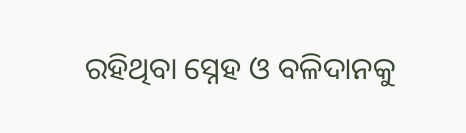ରହିଥିବା ସ୍ନେହ ଓ ବଳିଦାନକୁ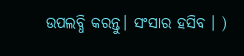ଉପଲବ୍ଧି କରନ୍ତୁ। ସଂସାର ହସିବ । )